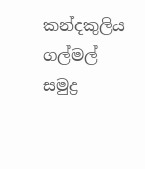කන්දකුලිය ගල්මල් සමුද්‍ර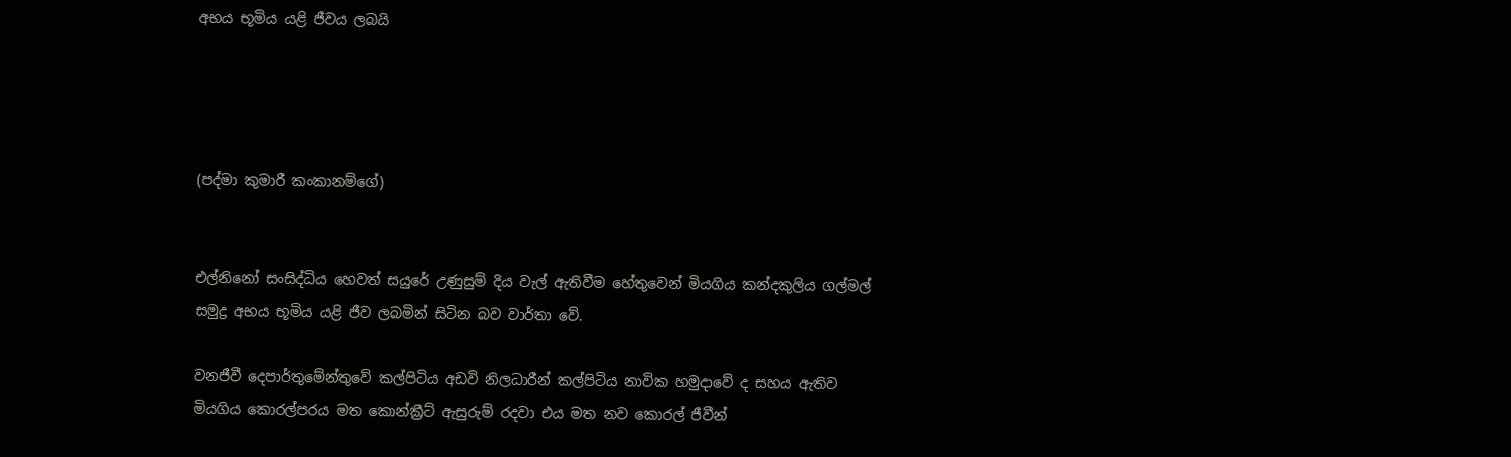අභය භූමිය යළි ජීවය ලබයි




(පද්මා කුමාරී කංකානම්ගේ)


එල්නිනෝ සංසිද්ධිය හෙවත් සයුරේ උණුසුම් දිය වැල් ඇතිවීම හේතුවෙන් මියගිය කන්දකුලිය ගල්මල් සමුද්‍ර අභය භූමිය යළි ජීව ලබමින් සිටින බව වාර්තා වේ.

වනජීවී දෙපාර්තුමේන්තුවේ කල්පිටිය අඩවි නිලධාරීන් කල්පිටිය නාවික හමුදාවේ ද සහය ඇතිව  මියගිය කොරල්පරය මත කොන්ක්‍රීට් ඇසුරුම් රදවා එය මත නව කොරල් ජීවීන්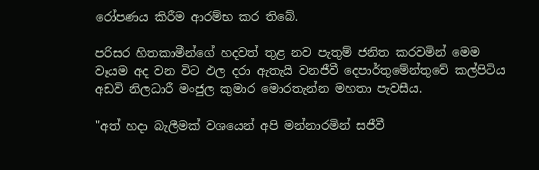රෝපණය කිරීම ආරම්භ කර තිබේ.

පරිසර හිතකාමීන්ගේ හදවත් තුළ නව පැතුම් ජනිත කරවමින් මෙම වෑයම අද වන විට ඵල දරා ඇතැයි වනජීවී දෙපාර්තුමේන්තුවේ කල්පිටිය අඩවි නිලධාරී මංජුල කුමාර මොරතැන්න මහතා පැවසීය.

"අත් හදා බැලීමක් වශයෙන් අපි මන්නාරමින් සජීවී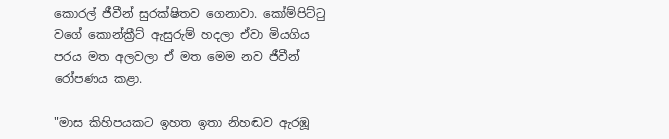කොරල් ජීවීන් සුරක්ෂිතව ගෙනාවා. කෝම්පිට්ටු වගේ කොන්ක්‍රීට් ඇසුරුම් හදලා ඒවා මියගිය පරය මත අලවලා ඒ මත මෙම නව ජීවීන් රෝපණය කළා.

"මාස කිහිපයකට ඉහත ඉතා නිහඬව ඇරඹූ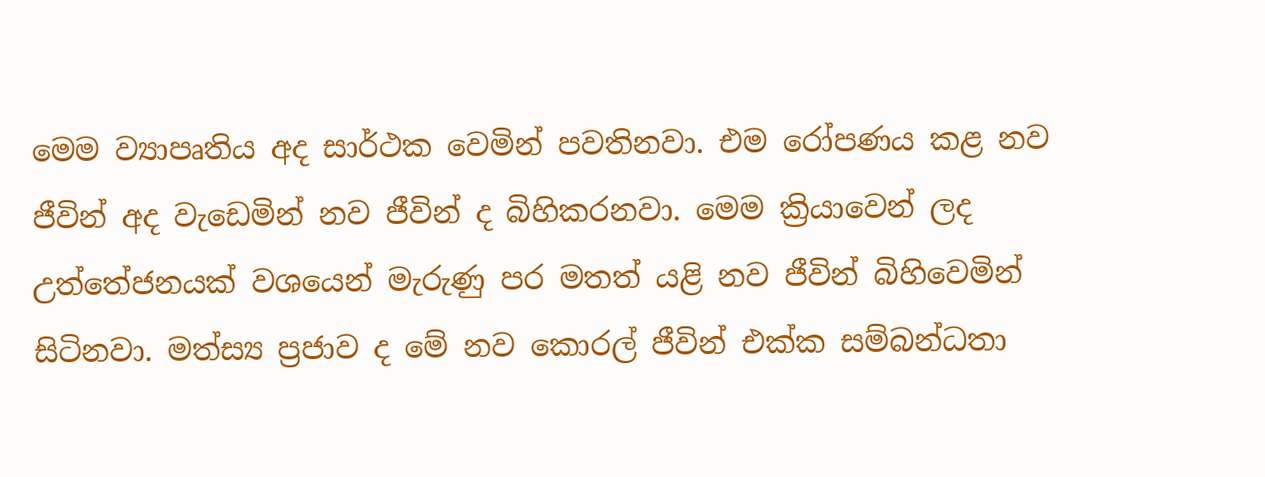මෙම ව්‍යාපෘතිය අද සාර්ථක වෙමින් පවතිනවා. එම රෝපණය කළ නව ජීවින් අද වැඩෙමින් නව ජීවින් ද බිහිකරනවා. මෙම ක්‍රියාවෙන් ලද උත්තේජනයක් වශයෙන් මැරුණු පර මතත් යළි නව ජීවින් බිහිවෙමින් සිටිනවා. මත්ස්‍ය ප්‍රජාව ද මේ නව කොරල් ජීවින් එක්ක සම්බන්ධතා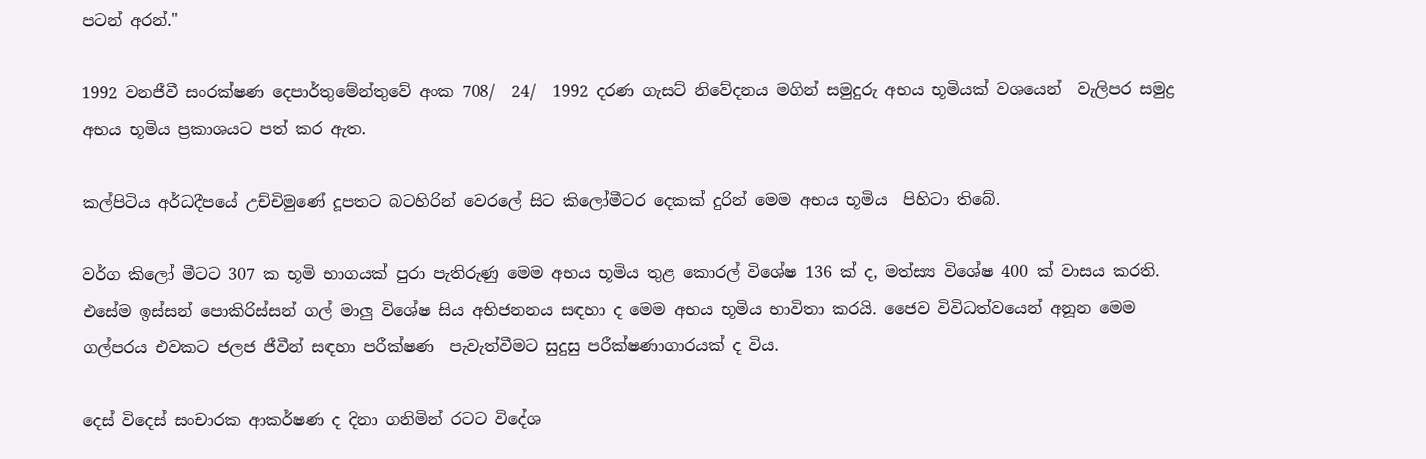පටන් අරන්."

1992 වනජීවී සංරක්ෂණ දෙපාර්තුමේන්තුවේ අංක 708/  24/  1992 දරණ ගැසට් නිවේදනය මගින් සමුදුරු අභය භූමියක් වශයෙන්  වැලිපර සමුද්‍ර අභය භූමිය ප්‍රකාශයට පත් කර ඇත.

කල්පිටිය අර්ධදීපයේ උච්චිමුණේ දූපතට බටහිරින් වෙරලේ සිට කිලෝමීටර දෙකක් දුරින් මෙම අභය භූමිය  පිහිටා තිබේ.

වර්ග කිලෝ මීටට 307 ක භූමි භාගයක් පුරා පැතිරුණු මෙම අභය භූමිය තුළ කොරල් විශේෂ 136 ක් ද, මත්ස්‍ය විශේෂ 400 ක් වාසය කරති. එසේම ඉස්සන් පොකිරිස්සන් ගල් මාලු විශේෂ සිය අභිජනනය සඳහා ද මෙම අභය භූමිය භාවිතා කරයි. ජෛව විවිධත්වයෙන් අනූන මෙම ගල්පරය එවකට ජලජ ජීවීන් සඳහා පරීක්ෂණ  පැවැත්වීමට සුදුසු පරීක්ෂණාගාරයක් ද විය.

දෙස් විදෙස් සංචාරක ආකර්ෂණ ද දිනා ගනිමින් රටට විදේශ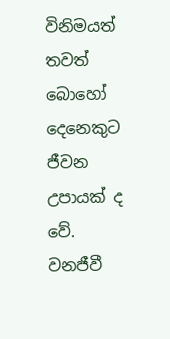විනිමයත් තවත් බොහෝ දෙනෙකුට ජීවන උපායක් ද වේ. වනජීවී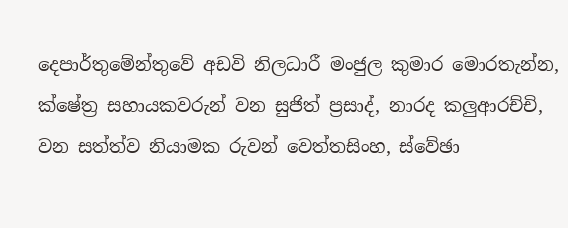දෙපාර්තුමේන්තුවේ අඩවි නිලධාරී මංජුල කුමාර මොරතැන්න, ක්ෂේත්‍ර සහායකවරුන් වන සුජිත් ප්‍රසාද්, නාරද කලුආරච්චි, වන සත්ත්ව නියාමක රුවන් වෙත්තසිංහ, ස්වේඡා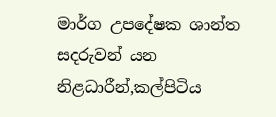මාර්ග උපදේෂක ශාන්ත සදරුවන් යන නිළධාරීන්,කල්පිටිය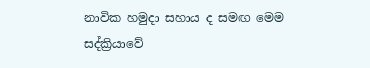නාවික හමුදා සහාය ද සමඟ මෙම සද්ක්‍රියාවේ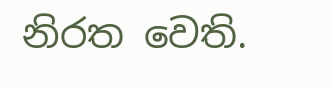නිරත වෙති.